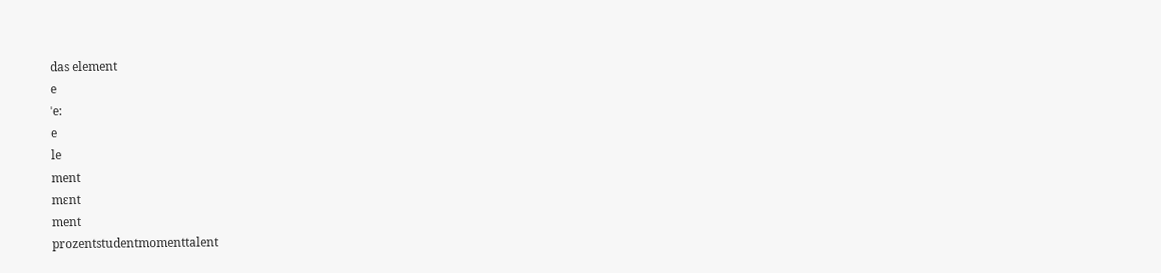das element
e
ˈe:
e
le
ment
mɛnt
ment
prozentstudentmomenttalent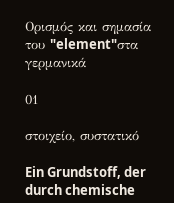Ορισμός και σημασία του "element"στα γερμανικά

01

στοιχείο, συστατικό

Ein Grundstoff, der durch chemische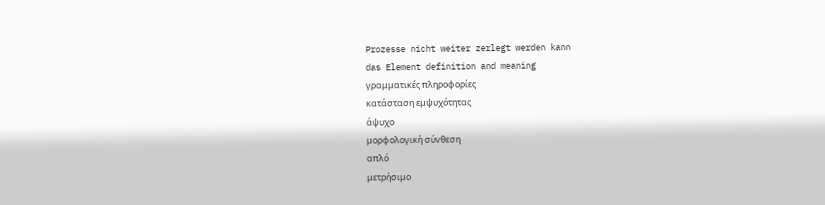Prozesse nicht weiter zerlegt werden kann
das Element definition and meaning
γραμματικές πληροφορίες
κατάσταση εμψυχότητας
άψυχο
μορφολογική σύνθεση
απλό
μετρήσιμο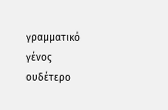γραμματικό γένος
ουδέτερο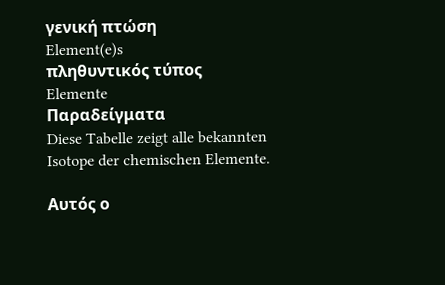γενική πτώση
Element(e)s
πληθυντικός τύπος
Elemente
Παραδείγματα
Diese Tabelle zeigt alle bekannten Isotope der chemischen Elemente.

Αυτός ο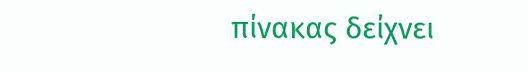πίνακας δείχνει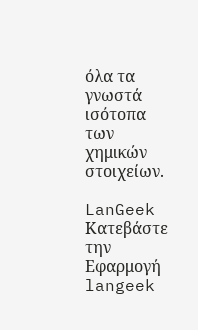όλα τα γνωστά ισότοπα των χημικών στοιχείων.

LanGeek
Κατεβάστε την Εφαρμογή
langeek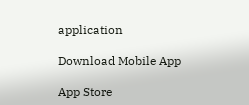application

Download Mobile App

App Store